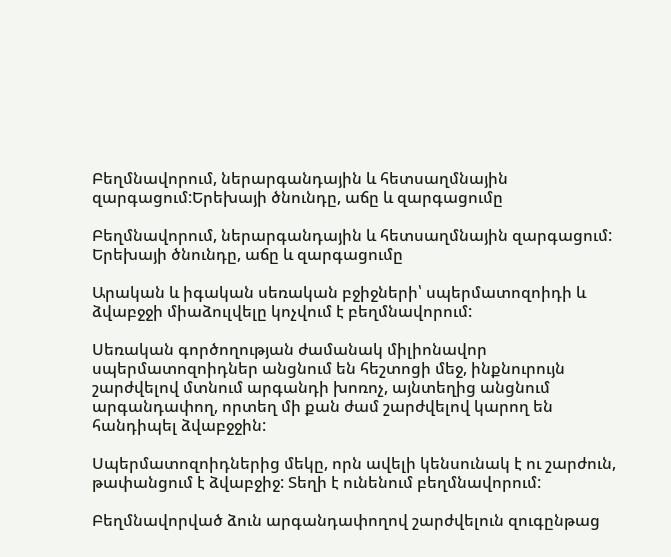Բեղմնավորում, ներարգանդային և հետսաղմնային զարգացում:Երեխայի ծնունդը, աճը և զարգացումը

Բեղմնավորում, ներարգանդային և հետսաղմնային զարգացում:
Երեխայի ծնունդը, աճը և զարգացումը

Արական և իգական սեռական բջիջների՝ սպերմատոզոիդի և ձվաբջջի միաձուլվելը կոչվում է բեղմնավորում:

Սեռական գործողության ժամանակ միլիոնավոր սպերմատոզոիդներ անցնում են հեշտոցի մեջ, ինքնուրույն շարժվելով մտնում արգանդի խոռոչ, այնտեղից անցնում արգանդափող, որտեղ մի քան ժամ շարժվելով կարող են հանդիպել ձվաբջջին:

Սպերմատոզոիդներից մեկը, որն ավելի կենսունակ է ու շարժուն, թափանցում է ձվաբջիջ: Տեղի է ունենում բեղմնավորում:

Բեղմնավորված ձուն արգանդափողով շարժվելուն զուգընթաց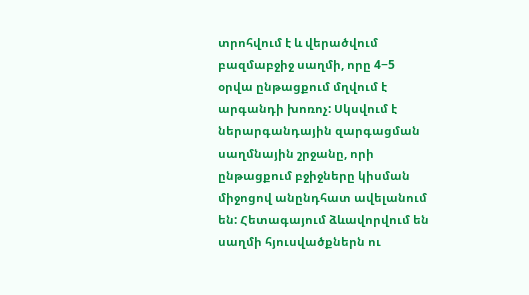տրոհվում է և վերածվում բազմաբջիջ սաղմի, որը 4−5 օրվա ընթացքում մղվում է արգանդի խոռոչ: Սկսվում է ներարգանդային զարգացման սաղմնային շրջանը, որի ընթացքում բջիջները կիսման միջոցով անընդհատ ավելանում են: Հետագայում ձևավորվում են սաղմի հյուսվածքներն ու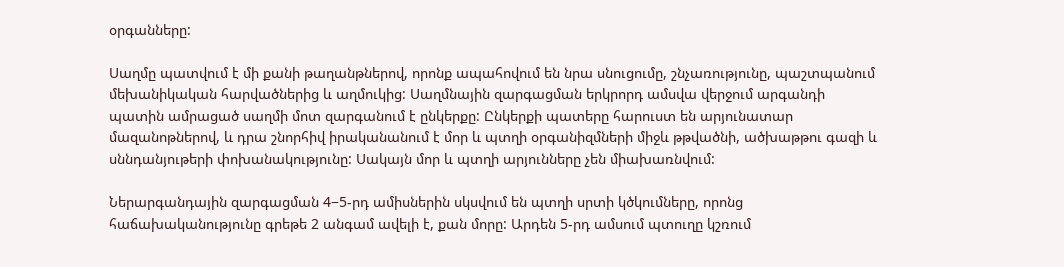օրգանները:

Սաղմը պատվում է մի քանի թաղանթներով, որոնք ապահովում են նրա սնուցումը, շնչառությունը, պաշտպանում մեխանիկական հարվածներից և աղմուկից: Սաղմնային զարգացման երկրորդ ամսվա վերջում արգանդի պատին ամրացած սաղմի մոտ զարգանում է ընկերքը: Ընկերքի պատերը հարուստ են արյունատար մազանոթներով, և դրա շնորհիվ իրականանում է մոր և պտղի օրգանիզմների միջև թթվածնի, ածխաթթու գազի և սննդանյութերի փոխանակությունը: Սակայն մոր և պտղի արյունները չեն միախառնվում:

Ներարգանդային զարգացման 4−5-րդ ամիսներին սկսվում են պտղի սրտի կծկումները, որոնց հաճախականությունը գրեթե 2 անգամ ավելի է, քան մորը: Արդեն 5-րդ ամսում պտուղը կշռում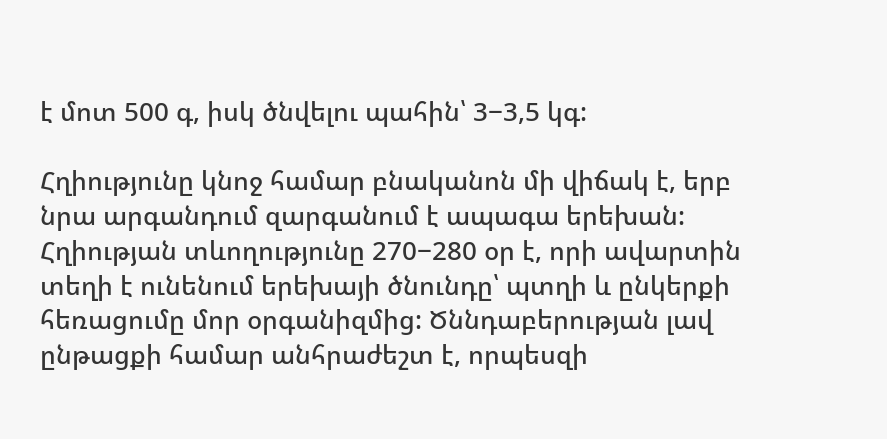է մոտ 500 գ, իսկ ծնվելու պահին՝ 3−3,5 կգ:

Հղիությունը կնոջ համար բնականոն մի վիճակ է, երբ նրա արգանդում զարգանում է ապագա երեխան: Հղիության տևողությունը 270−280 օր է, որի ավարտին տեղի է ունենում երեխայի ծնունդը՝ պտղի և ընկերքի հեռացումը մոր օրգանիզմից: Ծննդաբերության լավ ընթացքի համար անհրաժեշտ է, որպեսզի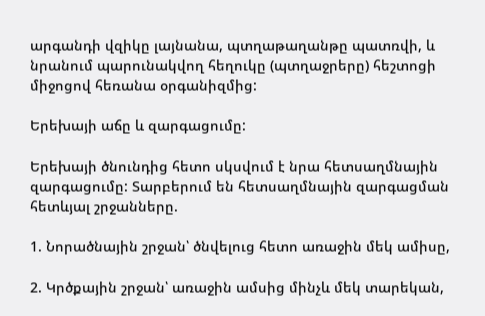արգանդի վզիկը լայնանա, պտղաթաղանթը պատռվի, և նրանում պարունակվող հեղուկը (պտղաջրերը) հեշտոցի միջոցով հեռանա օրգանիզմից:

Երեխայի աճը և զարգացումը:

Երեխայի ծնունդից հետո սկսվում է նրա հետսաղմնային զարգացումը: Տարբերում են հետսաղմնային զարգացման հետևյալ շրջանները.

1. Նորածնային շրջան՝ ծնվելուց հետո առաջին մեկ ամիսը,

2. Կրծքային շրջան՝ առաջին ամսից մինչև մեկ տարեկան,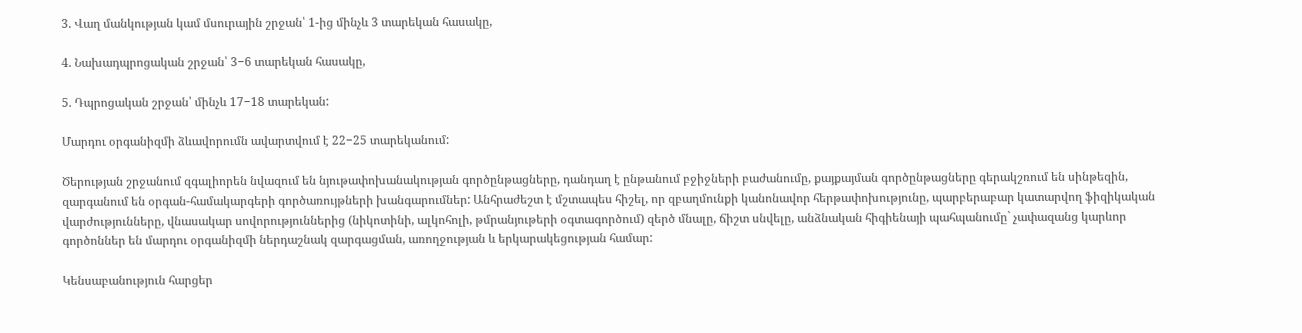3. Վաղ մանկության կամ մսուրային շրջան՝ 1-ից մինչև 3 տարեկան հասակը,

4. Նախադպրոցական շրջան՝ 3−6 տարեկան հասակը,

5. Դպրոցական շրջան՝ մինչև 17−18 տարեկան:

Մարդու օրգանիզմի ձևավորումն ավարտվում է 22−25 տարեկանում:

Ծերության շրջանում զգալիորեն նվազում են նյութափոխանակության գործընթացները, դանդաղ է ընթանում բջիջների բաժանումը, քայքայման գործընթացները գերակշռում են սինթեզին, զարգանում են օրգան-համակարգերի գործառույթների խանգարումներ: Անհրաժեշտ է մշտապես հիշել, որ զբաղմունքի կանոնավոր հերթափոխությունը, պարբերաբար կատարվող ֆիզիկական վարժությունները, վնասակար սովորություններից (նիկոտինի, ալկոհոլի, թմրանյութերի օգտագործում) զերծ մնալը, ճիշտ սնվելը, անձնական հիգիենայի պահպանումը` չափազանց կարևոր գործոններ են մարդու օրգանիզմի ներդաշնակ զարգացման, առողջության և երկարակեցության համար:

Կենսաբանություն հարցեր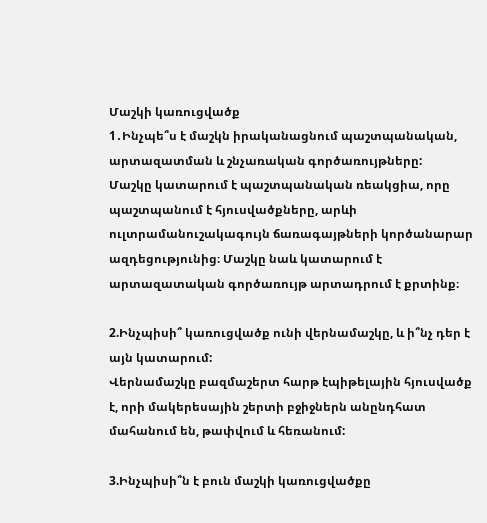Մաշկի կառուցվածք
1․Ինչպե՞ս է մաշկն իրականացնում պաշտպանական, արտազատման և շնչառական գործառույթները:
Մաշկը կատարում է պաշտպանական ռեակցիա, որը պաշտպանում է հյուսվածքները, արևի ուլտրամանուշակագույն ճառագայթների կործանարար ազդեցությունից։ Մաշկը նաև կատարում է արտազատական գործառույթ արտադրում է քրտինք։

2.Ինչպիսի՞ կառուցվածք ունի վերնամաշկը, և ի՞նչ դեր է այն կատարում:
Վերնամաշկը բազմաշերտ հարթ էպիթելային հյուսվածք է, որի մակերեսային շերտի բջիջներն անընդհատ մահանում են, թափվում և հեռանում:

3.Ինչպիսի՞ն է բուն մաշկի կառուցվածքը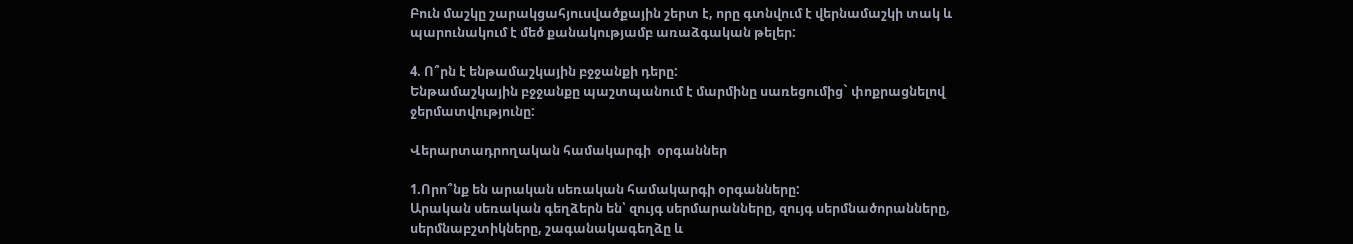Բուն մաշկը շարակցահյուսվածքային շերտ է, որը գտնվում է վերնամաշկի տակ և պարունակում է մեծ քանակությամբ առաձգական թելեր:

4. Ո՞րն է ենթամաշկային բջջանքի դերը:
Ենթամաշկային բջջանքը պաշտպանում է մարմինը սառեցումից` փոքրացնելով ջերմատվությունը:

Վերարտադրողական համակարգի  օրգաններ

1.Որո՞նք են արական սեռական համակարգի օրգանները:
Արական սեռական գեղձերն են՝ զույգ սերմարանները, զույգ սերմնածորանները, սերմնաբշտիկները, շագանակագեղձը և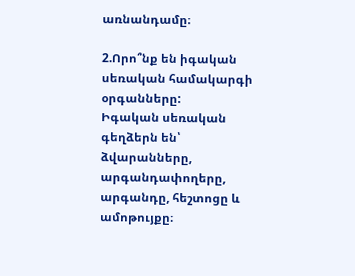առնանդամը։

2.Որո՞նք են իգական սեռական համակարգի օրգանները:
Իգական սեռական գեղձերն են՝ ձվարանները, արգանդափողերը, արգանդը, հեշտոցը և ամոթույքը։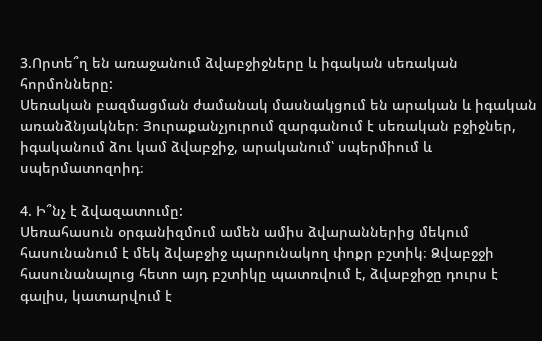3.Որտե՞ղ են առաջանում ձվաբջիջները և իգական սեռական հորմոնները:
Սեռական բազմացման ժամանակ մասնակցում են արական և իգական առանձնյակներ։ Յուրաքանչյուրում զարգանում է սեռական բջիջներ, իգականում ձու կամ ձվաբջիջ, արականում՝ սպերմիում և սպերմատոզոիդ։

4. Ի՞նչ է ձվազատումը:
Սեռահասուն օրգանիզմում ամեն ամիս ձվարաններից մեկում հասունանում է մեկ ձվաբջիջ պարունակող փոքր բշտիկ։ Ձվաբջջի հասունանալուց հետո այդ բշտիկը պատռվում է, ձվաբջիջը դուրս է գալիս, կատարվում է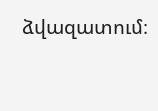ձվազատում։